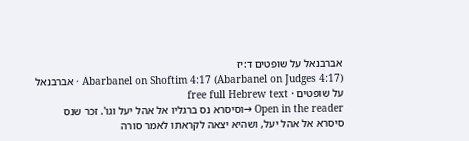אברבנאל על שופטים ד:יז
Abarbanel on Shoftim 4:17 (Abarbanel on Judges 4:17) · אברבנאל על שופטים · free full Hebrew text
Open in the reader →וסיסרא נס ברגליו אל אהל יעל וגו'. זכר שנס סיסרא אל אהל יעל, ושהיא יצאה לקראתו לאמר סורה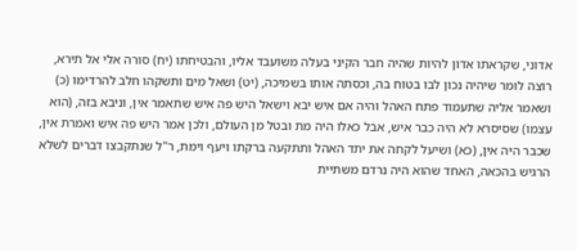אדוני, שקראתו אדון להיות שהיה חבר הקיני בעלה משועבד אליו, והבטיחתו (יח) סורה אלי אל תירא, רוצה לומר שיהיה נכון לבו בטוח בה, וכסתה אותו בשמיכה, (יט) ושאל מים ותשקהו חלב להרדימו (כ) ושאמר אליה שתעמוד פתח האהל והיה אם איש יבא וישאל היש פה איש שתאמר אין, וניבא בזה, (הוא עצמו) שסיסרא לא היה כבר איש, אבל כאלו היה מת ובטל מן העולם, ולכן אמר היש פה איש ואמרת אין, שכבר היה אין, (כא) ושיעל לקחה את יתד האהל ותתקעה ברקתו ויעף וימת, ר"ל שנתקבצו דברים לשלא הרגיש בהכאה, האחד שהוא היה נרדם משתיית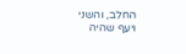החלב, והשני ויעף שהיה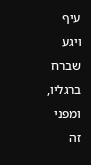עיף ויגע שברח ברגליו, ומפני זה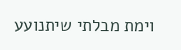וימת מבלתי שיתנועע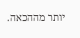יותר מההכאה.